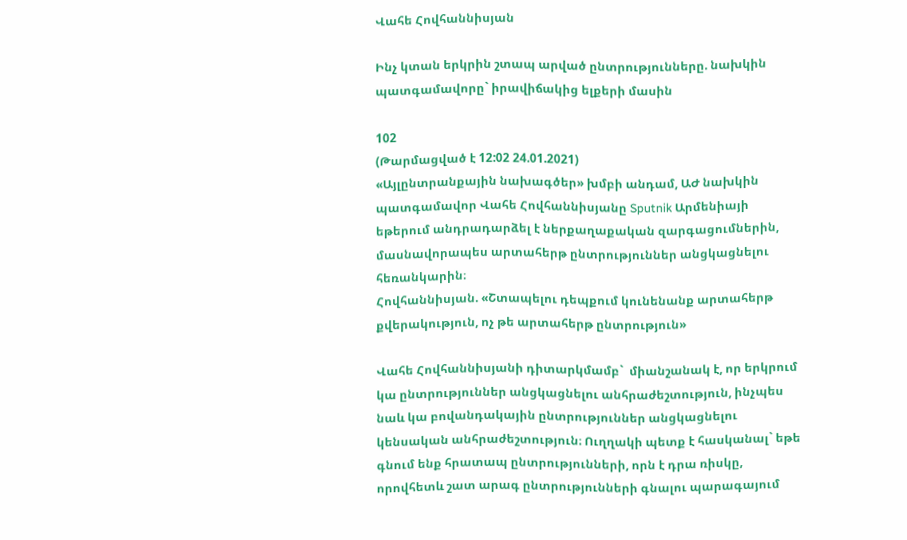Վահե Հովհաննիսյան

Ինչ կտան երկրին շտապ արված ընտրությունները. նախկին պատգամավորը` իրավիճակից ելքերի մասին

102
(Թարմացված է 12:02 24.01.2021)
«Այլընտրանքային նախագծեր» խմբի անդամ, ԱԺ նախկին պատգամավոր Վահե Հովհաննիսյանը Sputnik Արմենիայի եթերում անդրադարձել է ներքաղաքական զարգացումներին, մասնավորապես արտահերթ ընտրություններ անցկացնելու հեռանկարին։
Հովհաննիսյան. «Շտապելու դեպքում կունենանք արտահերթ քվերակություն, ոչ թե արտահերթ ընտրություն»

Վահե Հովհաննիսյանի դիտարկմամբ`  միանշանակ է, որ երկրում կա ընտրություններ անցկացնելու անհրաժեշտություն, ինչպես նաև կա բովանդակային ընտրություններ անցկացնելու կենսական անհրաժեշտություն։ Ուղղակի պետք է հասկանալ` եթե գնում ենք հրատապ ընտրությունների, որն է դրա ռիսկը, որովհետև շատ արագ ընտրությունների գնալու պարագայում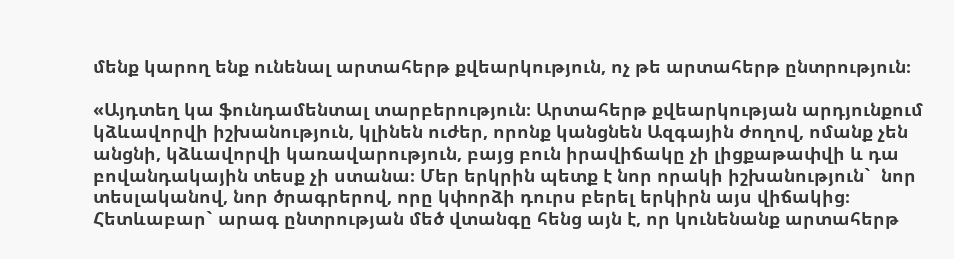մենք կարող ենք ունենալ արտահերթ քվեարկություն, ոչ թե արտահերթ ընտրություն։

«Այդտեղ կա ֆունդամենտալ տարբերություն։ Արտահերթ քվեարկության արդյունքում կձևավորվի իշխանություն, կլինեն ուժեր, որոնք կանցնեն Ազգային ժողով, ոմանք չեն անցնի, կձևավորվի կառավարություն, բայց բուն իրավիճակը չի լիցքաթափվի և դա բովանդակային տեսք չի ստանա։ Մեր երկրին պետք է նոր որակի իշխանություն`  նոր տեսլականով, նոր ծրագրերով, որը կփորձի դուրս բերել երկիրն այս վիճակից։ Հետևաբար` արագ ընտրության մեծ վտանգը հենց այն է, որ կունենանք արտահերթ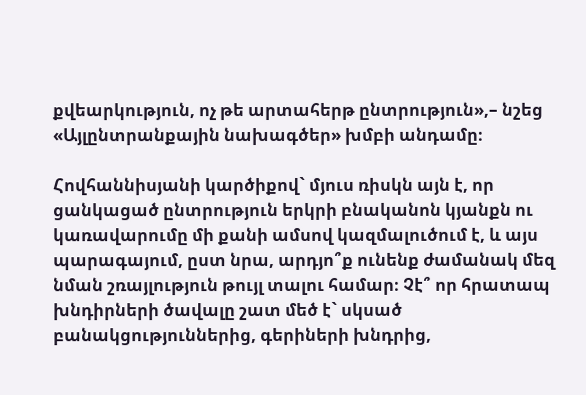քվեարկություն, ոչ թե արտահերթ ընտրություն»,– նշեց «Այլընտրանքային նախագծեր» խմբի անդամը։

Հովհաննիսյանի կարծիքով` մյուս ռիսկն այն է, որ ցանկացած ընտրություն երկրի բնականոն կյանքն ու կառավարումը մի քանի ամսով կազմալուծում է, և այս պարագայում, ըստ նրա, արդյո՞ք ունենք ժամանակ մեզ նման շռայլություն թույլ տալու համար։ Չէ՞ որ հրատապ խնդիրների ծավալը շատ մեծ է` սկսած բանակցություններից, գերիների խնդրից,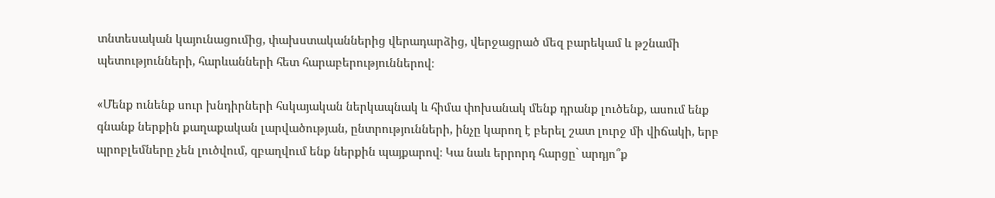տնտեսական կայունացումից, փախստականներից վերադարձից, վերջացրած մեզ բարեկամ և թշնամի պետությունների, հարևանների հետ հարաբերություններով։

«Մենք ունենք սուր խնդիրների հսկայական ներկապնակ և հիմա փոխանակ մենք դրանք լուծենք, ասում ենք գնանք ներքին քաղաքական լարվածության, ընտրությունների, ինչը կարող է բերել շատ լուրջ մի վիճակի, երբ պրոբլեմները չեն լուծվում, զբաղվում ենք ներքին պայքարով։ Կա նաև երրորդ հարցը` արդյո՞ք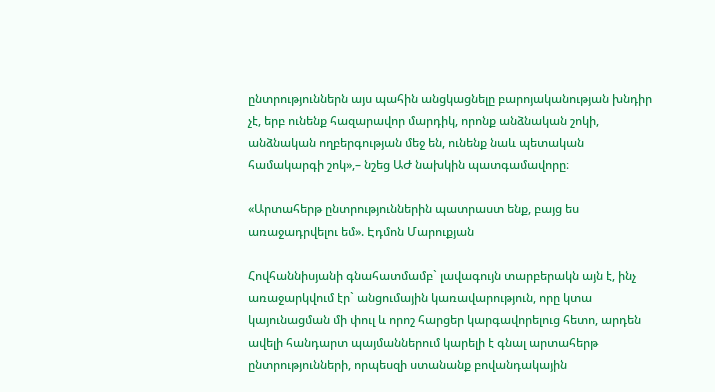ընտրություններն այս պահին անցկացնելը բարոյականության խնդիր չէ, երբ ունենք հազարավոր մարդիկ, որոնք անձնական շոկի, անձնական ողբերգության մեջ են, ունենք նաև պետական համակարգի շոկ»,– նշեց ԱԺ նախկին պատգամավորը։

«Արտահերթ ընտրություններին պատրաստ ենք, բայց ես առաջադրվելու եմ». Էդմոն Մարուքյան

Հովհաննիսյանի գնահատմամբ` լավագույն տարբերակն այն է, ինչ առաջարկվում էր` անցումային կառավարություն, որը կտա կայունացման մի փուլ և որոշ հարցեր կարգավորելուց հետո, արդեն ավելի հանդարտ պայմաններում կարելի է գնալ արտահերթ ընտրությունների, որպեսզի ստանանք բովանդակային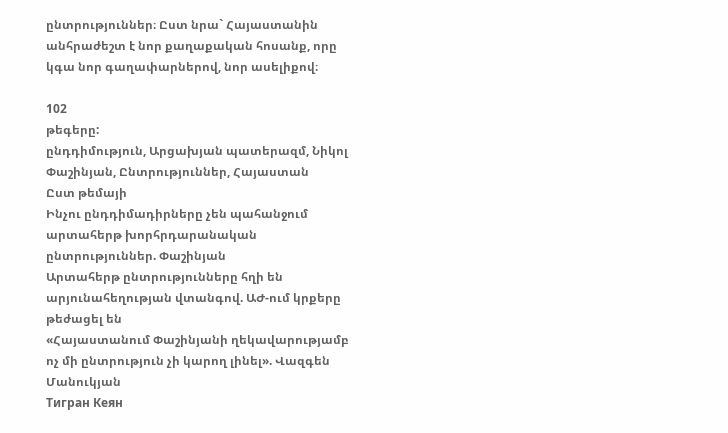ընտրություններ։ Ըստ նրա` Հայաստանին անհրաժեշտ է նոր քաղաքական հոսանք, որը կգա նոր գաղափարներով, նոր ասելիքով։

102
թեգերը:
ընդդիմություն, Արցախյան պատերազմ, Նիկոլ Փաշինյան, Ընտրություններ, Հայաստան
Ըստ թեմայի
Ինչու ընդդիմադիրները չեն պահանջում արտահերթ խորհրդարանական ընտրություններ. Փաշինյան
Արտահերթ ընտրությունները հղի են արյունահեղության վտանգով. ԱԺ-ում կրքերը թեժացել են
«Հայաստանում Փաշինյանի ղեկավարությամբ ոչ մի ընտրություն չի կարող լինել». Վազգեն Մանուկյան
Тигран Кеян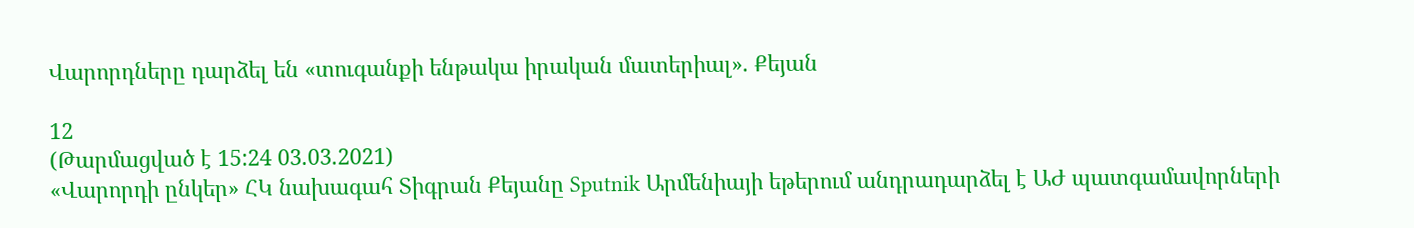Վարորդները դարձել են «տուգանքի ենթակա իրական մատերիալ». Քեյան

12
(Թարմացված է 15:24 03.03.2021)
«Վարորդի ընկեր» ՀԿ նախագահ Տիգրան Քեյանը Sputnik Արմենիայի եթերում անդրադարձել է ԱԺ պատգամավորների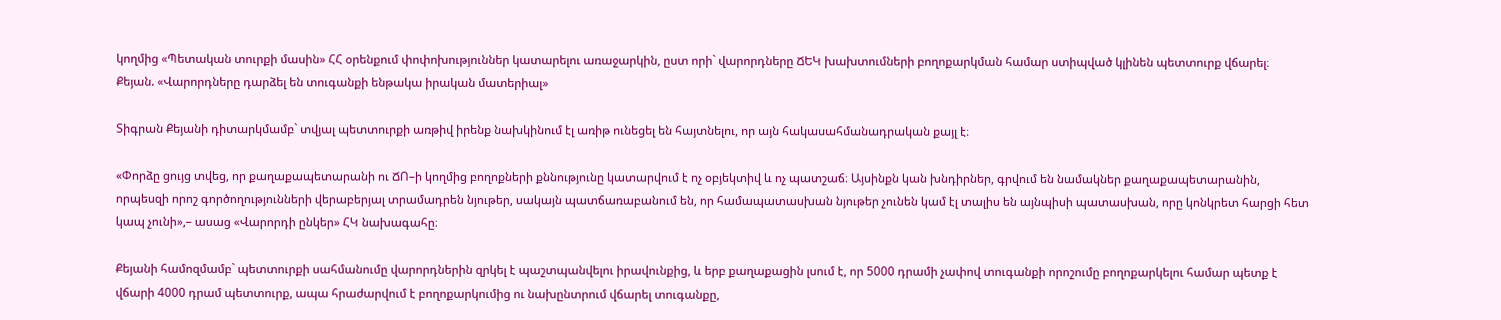կողմից «Պետական տուրքի մասին» ՀՀ օրենքում փոփոխություններ կատարելու առաջարկին, ըստ որի` վարորդները ՃԵԿ խախտումների բողոքարկման համար ստիպված կլինեն պետտուրք վճարել։
Քեյան. «Վարորդները դարձել են տուգանքի ենթակա իրական մատերիալ»

Տիգրան Քեյանի դիտարկմամբ` տվյալ պետտուրքի առթիվ իրենք նախկինում էլ առիթ ունեցել են հայտնելու, որ այն հակասահմանադրական քայլ է։

«Փորձը ցույց տվեց, որ քաղաքապետարանի ու ՃՈ–ի կողմից բողոքների քննությունը կատարվում է ոչ օբյեկտիվ և ոչ պատշաճ։ Այսինքն կան խնդիրներ, գրվում են նամակներ քաղաքապետարանին, որպեսզի որոշ գործողությունների վերաբերյալ տրամադրեն նյութեր, սակայն պատճառաբանում են, որ համապատասխան նյութեր չունեն կամ էլ տալիս են այնպիսի պատասխան, որը կոնկրետ հարցի հետ կապ չունի»,– ասաց «Վարորդի ընկեր» ՀԿ նախագահը։

Քեյանի համոզմամբ` պետտուրքի սահմանումը վարորդներին զրկել է պաշտպանվելու իրավունքից, և երբ քաղաքացին լսում է, որ 5000 դրամի չափով տուգանքի որոշումը բողոքարկելու համար պետք է վճարի 4000 դրամ պետտուրք, ապա հրաժարվում է բողոքարկումից ու նախընտրում վճարել տուգանքը,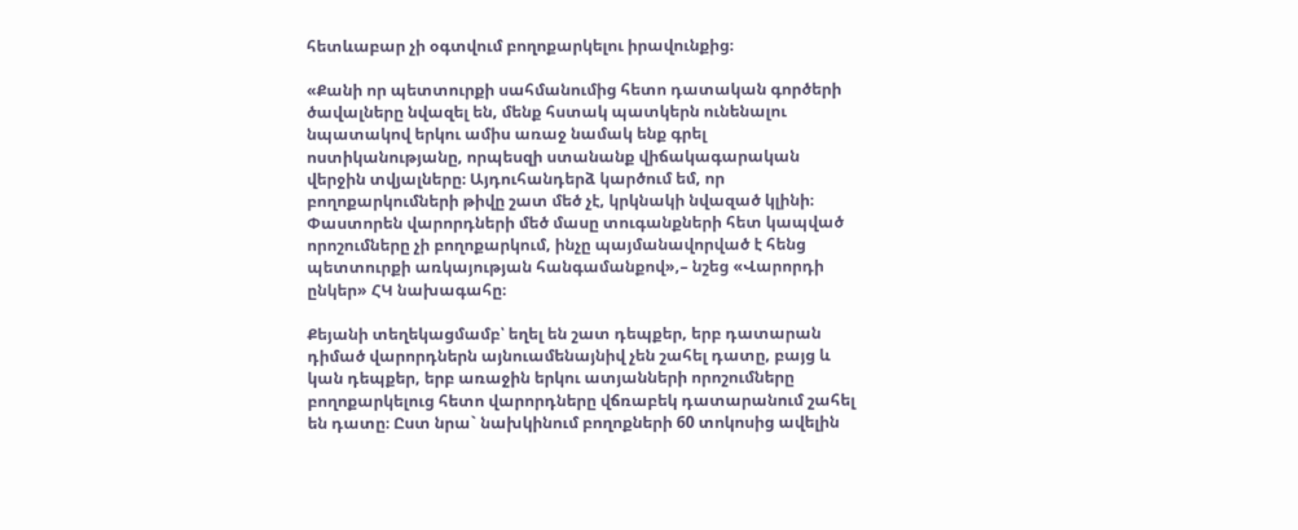հետևաբար չի օգտվում բողոքարկելու իրավունքից։

«Քանի որ պետտուրքի սահմանումից հետո դատական գործերի ծավալները նվազել են, մենք հստակ պատկերն ունենալու նպատակով երկու ամիս առաջ նամակ ենք գրել ոստիկանությանը, որպեսզի ստանանք վիճակագարական վերջին տվյալները։ Այդուհանդերձ կարծում եմ, որ բողոքարկումների թիվը շատ մեծ չէ, կրկնակի նվազած կլինի։ Փաստորեն վարորդների մեծ մասը տուգանքների հետ կապված որոշումները չի բողոքարկում, ինչը պայմանավորված է հենց պետտուրքի առկայության հանգամանքով»,– նշեց «Վարորդի ընկեր» ՀԿ նախագահը։

Քեյանի տեղեկացմամբ՝ եղել են շատ դեպքեր, երբ դատարան դիմած վարորդներն այնուամենայնիվ չեն շահել դատը, բայց և կան դեպքեր, երբ առաջին երկու ատյանների որոշումները բողոքարկելուց հետո վարորդները վճռաբեկ դատարանում շահել են դատը։ Ըստ նրա` նախկինում բողոքների 60 տոկոսից ավելին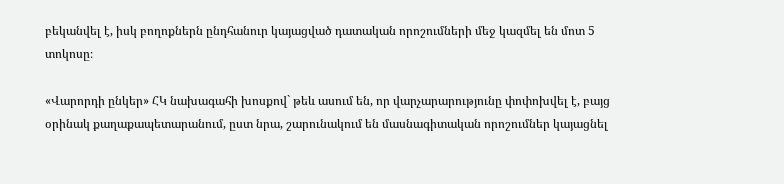բեկանվել է, իսկ բողոքներն ընդհանուր կայացված դատական որոշումների մեջ կազմել են մոտ 5 տոկոսը։

«Վարորդի ընկեր» ՀԿ նախագահի խոսքով` թեև ասում են, որ վարչարարությունը փոփոխվել է, բայց օրինակ քաղաքապետարանում, ըստ նրա, շարունակում են մասնագիտական որոշումներ կայացնել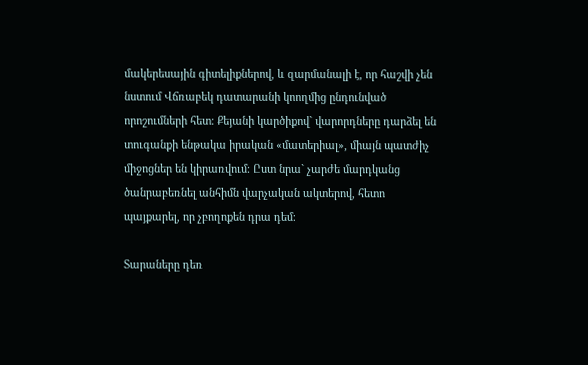մակերեսային գիտելիքներով, և զարմանալի է, որ հաշվի չեն նստում Վճռաբեկ դատարանի կոողմից ընդունված որոշումների հետ։ Քեյանի կարծիքով` վարորդները դարձել են տուգանքի ենթակա իրական «մատերիալ», միայն պատժիչ միջոցներ են կիրառվում։ Ըստ նրա` չարժե մարդկանց ծանրաբեռնել անհիմն վարչական ակտերով, հետո պայքարել, որ չբողոքեն դրա դեմ։

Տարաները դեռ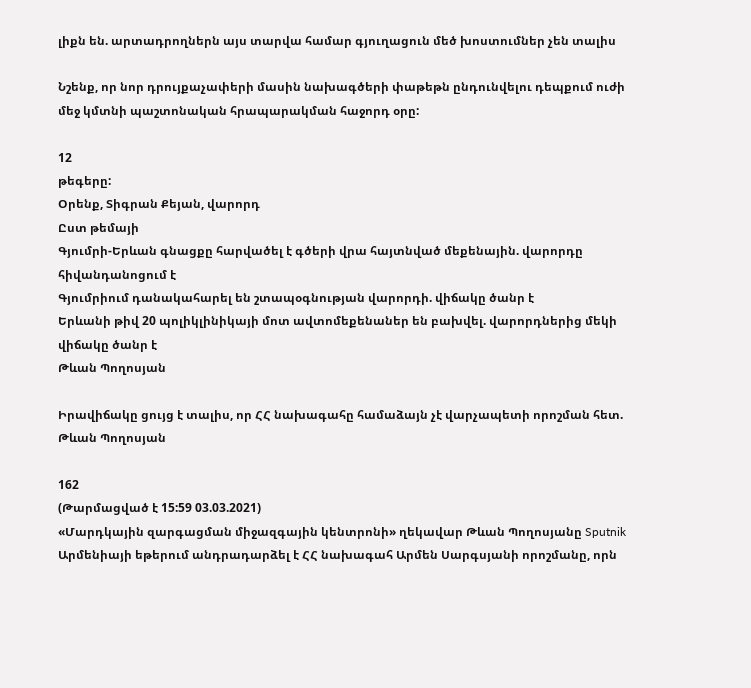լիքն են. արտադրողներն այս տարվա համար գյուղացուն մեծ խոստումներ չեն տալիս

Նշենք, որ նոր դրույքաչափերի մասին նախագծերի փաթեթն ընդունվելու դեպքում ուժի մեջ կմտնի պաշտոնական հրապարակման հաջորդ օրը:

12
թեգերը:
Օրենք, Տիգրան Քեյան, վարորդ
Ըստ թեմայի
Գյումրի-Երևան գնացքը հարվածել է գծերի վրա հայտնված մեքենային. վարորդը հիվանդանոցում է
Գյումրիում դանակահարել են շտապօգնության վարորդի. վիճակը ծանր է
Երևանի թիվ 20 պոլիկլինիկայի մոտ ավտոմեքենաներ են բախվել. վարորդներից մեկի վիճակը ծանր է
Թևան Պողոսյան

Իրավիճակը ցույց է տալիս, որ ՀՀ նախագահը համաձայն չէ վարչապետի որոշման հետ. Թևան Պողոսյան

162
(Թարմացված է 15:59 03.03.2021)
«Մարդկային զարգացման միջազգային կենտրոնի» ղեկավար Թևան Պողոսյանը Sputnik Արմենիայի եթերում անդրադարձել է ՀՀ նախագահ Արմեն Սարգսյանի որոշմանը, որն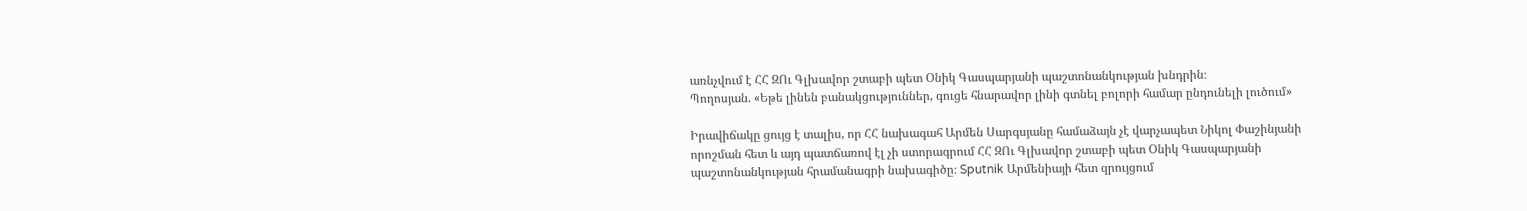առնչվում է ՀՀ ԶՈւ Գլխավոր շտաբի պետ Օնիկ Գասպարյանի պաշտոնանկության խնդրին։
Պողոսյան. «Եթե լինեն բանակցություններ, գուցե հնարավոր լինի գտնել բոլորի համար ընդունելի լուծում»

Իրավիճակը ցույց է տալիս, որ ՀՀ նախագահ Արմեն Սարգսյանը համաձայն չէ վարչապետ Նիկոլ Փաշինյանի որոշման հետ և այդ պատճառով էլ չի ստորագրում ՀՀ ԶՈւ Գլխավոր շտաբի պետ Օնիկ Գասպարյանի պաշտոնանկության հրամանագրի նախագիծը։ Sputnik Արմենիայի հետ զրույցում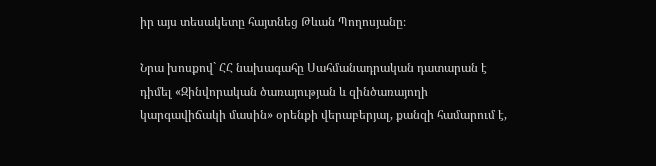իր այս տեսակետը հայտնեց Թևան Պողոսյանը։

Նրա խոսքով` ՀՀ նախագահը Սահմանադրական դատարան է դիմել «Զինվորական ծառայության և զինծառայողի կարգավիճակի մասին» օրենքի վերաբերյալ, քանզի համարում է,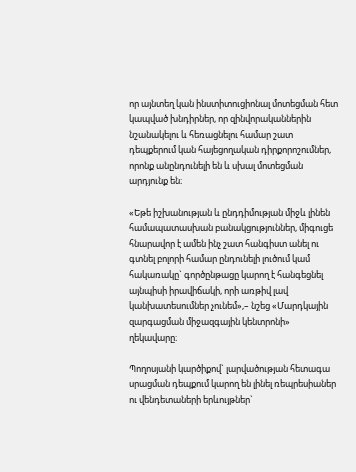որ այնտեղ կան ինստիտուցիոնալ մոտեցման հետ կապված խնդիրներ, որ զինվորականներին նշանակելու և հեռացնելու համար շատ դեպքերում կան հայեցողական դիրքորոշումներ, որոնք անընդունելի են և սխալ մոտեցման արդյունք են։

«Եթե իշխանության և ընդդիմության միջև լինեն համապատասխան բանակցություններ, միգուցե հնարավոր է ամեն ինչ շատ հանգիստ անել ու գտնել բոլորի համար ընդունելի լուծում կամ հակառակը` գործընթացը կարող է հանգեցնել այնպիսի իրավիճակի, որի առթիվ լավ կանխատեսումներ չունեմ»,– նշեց «Մարդկային զարգացման միջազգային կենտրոնի» ղեկավարը։

Պողոսյանի կարծիքով` լարվածության հետագա սրացման դեպքում կարող են լինել ռեպրեսիաներ ու վենդետաների երևույթներ`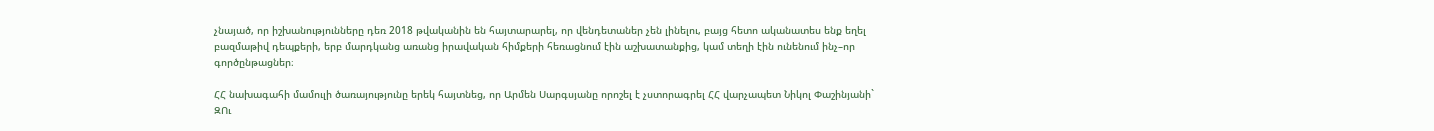չնայած, որ իշխանությունները դեռ 2018 թվականին են հայտարարել, որ վենդետաներ չեն լինելու, բայց հետո ականատես ենք եղել բազմաթիվ դեպքերի, երբ մարդկանց առանց իրավական հիմքերի հեռացնում էին աշխատանքից, կամ տեղի էին ունենում ինչ–որ գործընթացներ։

ՀՀ նախագահի մամուլի ծառայությունը երեկ հայտնեց, որ Արմեն Սարգսյանը որոշել է չստորագրել ՀՀ վարչապետ Նիկոլ Փաշինյանի` ԶՈւ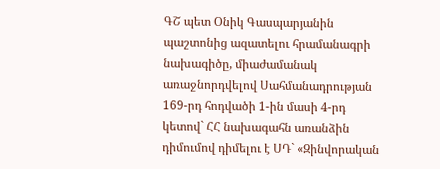ԳՇ պետ Օնիկ Գասպարյանին պաշտոնից ազատելու հրամանագրի նախագիծը, միաժամանակ առաջնորդվելով Սահմանադրության 169-րդ հոդվածի 1-ին մասի 4-րդ կետով` ՀՀ նախագահն առանձին դիմումով դիմելու է ՍԴ` «Զինվորական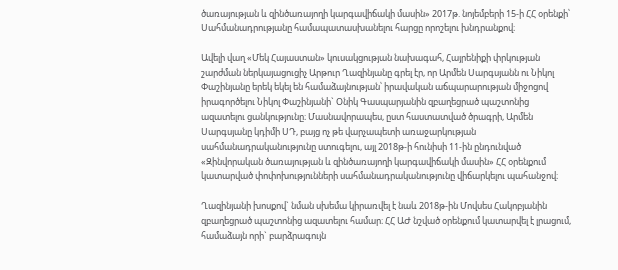ծառայության և զինծառայողի կարգավիճակի մասին» 2017թ. նոյեմբերի 15-ի ՀՀ օրենքի՝ Սահմանադրությանը համապատասխանելու հարցը որոշելու խնդրանքով։

Ավելի վաղ «Մեկ Հայաստան» կուսակցության նախագահ, Հայրենիքի փրկության շարժման ներկայացուցիչ Արթուր Ղազինյանը գրել էր, որ Արմեն Սարգսյանն ու Նիկոլ Փաշինյանը երեկ եկել են համաձայնության՝ իրավական աճպարարության միջոցով իրագործելու Նիկոլ Փաշինյանի` Օնիկ Գասպարյանին զբաղեցրած պաշտոնից ազատելու ցանկությունը։ Մասնավորապես, ըստ հաստատված ծրագրի, Արմեն Սարգսյանը կդիմի ՍԴ, բայց ոչ թե վարչապետի առաջարկության սահմանադրականությունը ստուգելու, այլ 2018թ-ի հունիսի 11-ին ընդունված «Զինվորական ծառայության և զինծառայողի կարգավիճակի մասին» ՀՀ օրենքում կատարված փոփոխությունների սահմանադրականությունը վիճարկելու պահանջով։

Ղազինյանի խոսքով` նման սխեմա կիրառվել է նաև 2018թ-ին Մովսես Հակոբյանին զբաղեցրած պաշտոնից ազատելու համար։ ՀՀ ԱԺ նշված օրենքում կատարվել է լրացում, համաձայն որի` բարձրագույն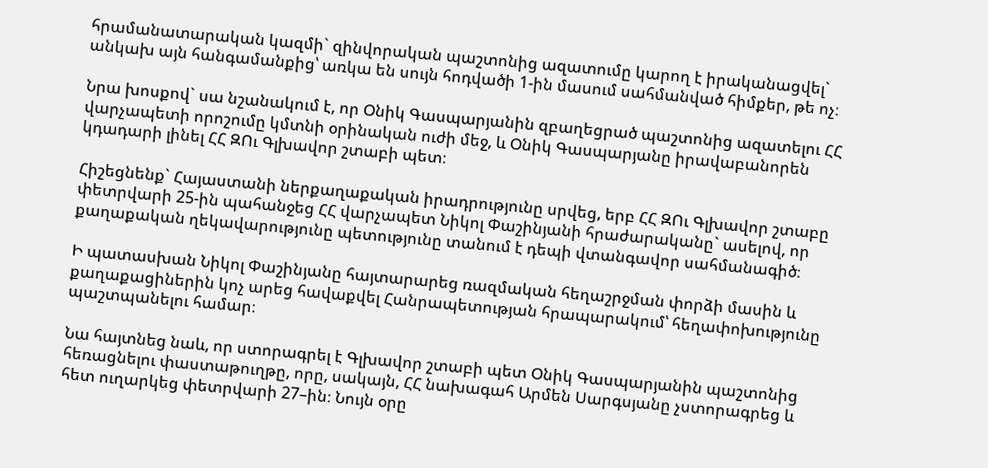հրամանատարական կազմի` զինվորական պաշտոնից ազատումը կարող է իրականացվել` անկախ այն հանգամանքից՝ առկա են սույն հոդվածի 1-ին մասում սահմանված հիմքեր, թե ոչ։

Նրա խոսքով` սա նշանակում է, որ Օնիկ Գասպարյանին զբաղեցրած պաշտոնից ազատելու ՀՀ վարչապետի որոշումը կմտնի օրինական ուժի մեջ, և Օնիկ Գասպարյանը իրավաբանորեն կդադարի լինել ՀՀ ԶՈւ Գլխավոր շտաբի պետ։

Հիշեցնենք` Հայաստանի ներքաղաքական իրադրությունը սրվեց, երբ ՀՀ ԶՈւ Գլխավոր շտաբը փետրվարի 25-ին պահանջեց ՀՀ վարչապետ Նիկոլ Փաշինյանի հրաժարականը` ասելով, որ քաղաքական ղեկավարությունը պետությունը տանում է դեպի վտանգավոր սահմանագիծ։

Ի պատասխան Նիկոլ Փաշինյանը հայտարարեց ռազմական հեղաշրջման փորձի մասին և քաղաքացիներին կոչ արեց հավաքվել Հանրապետության հրապարակում՝ հեղափոխությունը պաշտպանելու համար։

Նա հայտնեց նաև, որ ստորագրել է Գլխավոր շտաբի պետ Օնիկ Գասպարյանին պաշտոնից հեռացնելու փաստաթուղթը, որը, սակայն, ՀՀ նախագահ Արմեն Սարգսյանը չստորագրեց և հետ ուղարկեց փետրվարի 27–ին։ Նույն օրը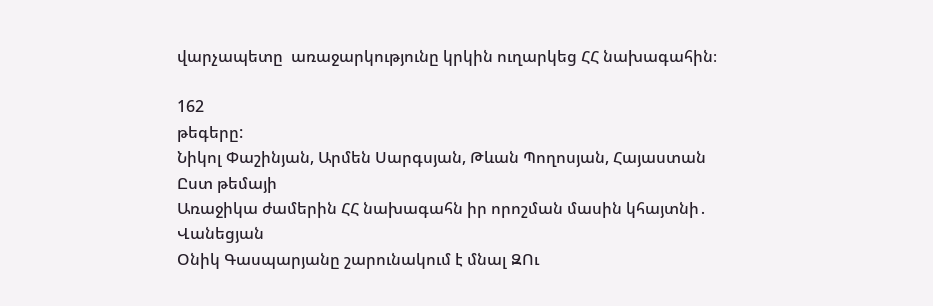վարչապետը  առաջարկությունը կրկին ուղարկեց ՀՀ նախագահին։

162
թեգերը:
Նիկոլ Փաշինյան, Արմեն Սարգսյան, Թևան Պողոսյան, Հայաստան
Ըստ թեմայի
Առաջիկա ժամերին ՀՀ նախագահն իր որոշման մասին կհայտնի․ Վանեցյան
Օնիկ Գասպարյանը շարունակում է մնալ ԶՈւ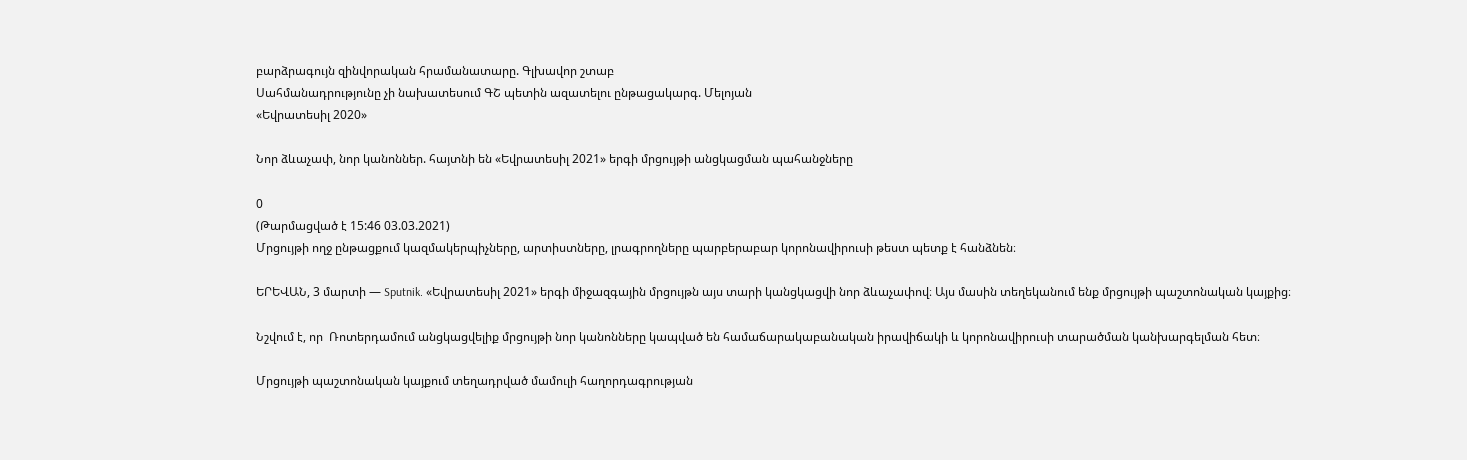բարձրագույն զինվորական հրամանատարը. Գլխավոր շտաբ
Սահմանադրությունը չի նախատեսում ԳՇ պետին ազատելու ընթացակարգ. Մելոյան
«Եվրատեսիլ 2020»

Նոր ձևաչափ, նոր կանոններ. հայտնի են «Եվրատեսիլ 2021» երգի մրցույթի անցկացման պահանջները

0
(Թարմացված է 15:46 03.03.2021)
Մրցույթի ողջ ընթացքում կազմակերպիչները, արտիստները, լրագրողները պարբերաբար կորոնավիրուսի թեստ պետք է հանձնեն։

ԵՐԵՎԱՆ, 3 մարտի — Sputnik. «Եվրատեսիլ 2021» երգի միջազգային մրցույթն այս տարի կանցկացվի նոր ձևաչափով։ Այս մասին տեղեկանում ենք մրցույթի պաշտոնական կայքից։

Նշվում է, որ  Ռոտերդամում անցկացվելիք մրցույթի նոր կանոնները կապված են համաճարակաբանական իրավիճակի և կորոնավիրուսի տարածման կանխարգելման հետ։

Մրցույթի պաշտոնական կայքում տեղադրված մամուլի հաղորդագրության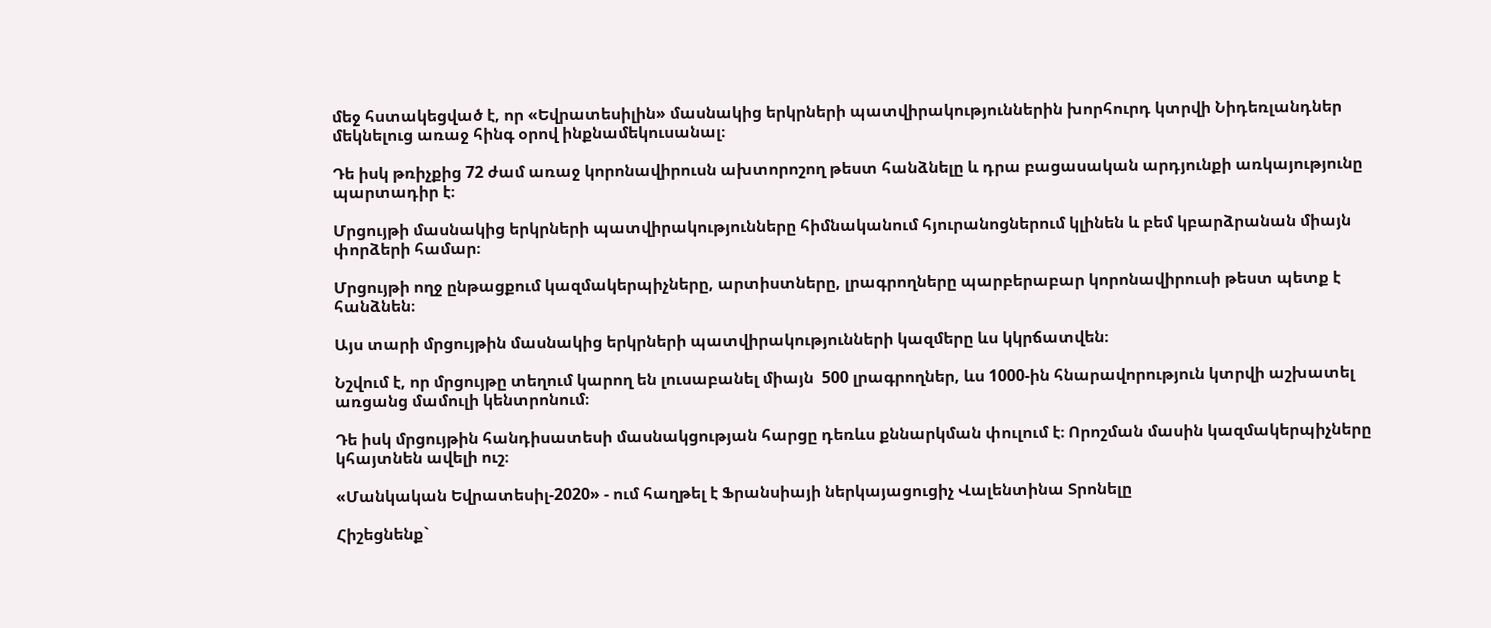մեջ հստակեցված է, որ «Եվրատեսիլին» մասնակից երկրների պատվիրակություններին խորհուրդ կտրվի Նիդեռլանդներ մեկնելուց առաջ հինգ օրով ինքնամեկուսանալ։

Դե իսկ թռիչքից 72 ժամ առաջ կորոնավիրուսն ախտորոշող թեստ հանձնելը և դրա բացասական արդյունքի առկայությունը պարտադիր է։

Մրցույթի մասնակից երկրների պատվիրակությունները հիմնականում հյուրանոցներում կլինեն և բեմ կբարձրանան միայն փորձերի համար։

Մրցույթի ողջ ընթացքում կազմակերպիչները, արտիստները, լրագրողները պարբերաբար կորոնավիրուսի թեստ պետք է հանձնեն։

Այս տարի մրցույթին մասնակից երկրների պատվիրակությունների կազմերը ևս կկրճատվեն։

Նշվում է, որ մրցույթը տեղում կարող են լուսաբանել միայն  500 լրագրողներ, ևս 1000-ին հնարավորություն կտրվի աշխատել առցանց մամուլի կենտրոնում։

Դե իսկ մրցույթին հանդիսատեսի մասնակցության հարցը դեռևս քննարկման փուլում է։ Որոշման մասին կազմակերպիչները կհայտնեն ավելի ուշ։

«Մանկական Եվրատեսիլ-2020» - ում հաղթել է Ֆրանսիայի ներկայացուցիչ Վալենտինա Տրոնելը

Հիշեցնենք`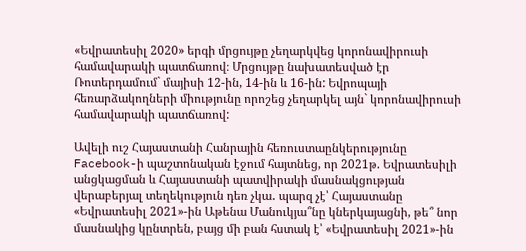«Եվրատեսիլ 2020» երգի մրցույթը չեղարկվեց կորոնավիրուսի համավարակի պատճառով։ Մրցույթը նախատեսված էր Ռոտերդամում` մայիսի 12-ին, 14-ին և 16-ին: Եվրոպայի հեռարձակողների միությունը որոշեց չեղարկել այն` կորոնավիրուսի համավարակի պատճառով:

Ավելի ուշ Հայաստանի Հանրային հեռուստաընկերությունը Facebook-ի պաշտոնական էջում հայտնեց, որ 2021թ. Եվրատեսիլի անցկացման և Հայաստանի պատվիրակի մասնակցության վերաբերյալ տեղեկություն դեռ չկա․ պարզ չէ՝ Հայաստանը «Եվրատեսիլ 2021»-ին Աթենա Մանուկյա՞նը կներկայացնի, թե՞ նոր մասնակից կընտրեն, բայց մի բան հստակ է՝ «Եվրատեսիլ 2021»-ին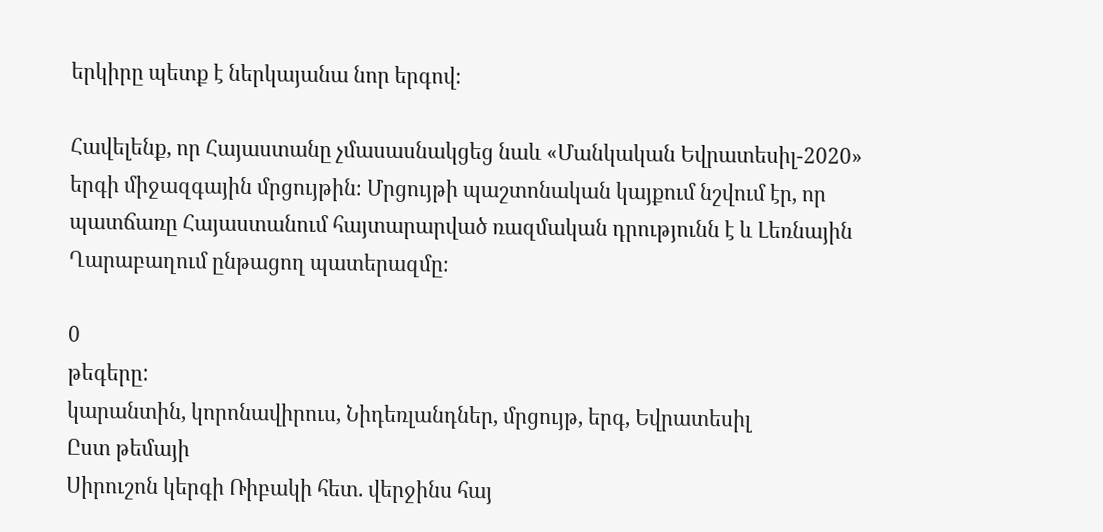երկիրը պետք է ներկայանա նոր երգով։

Հավելենք, որ Հայաստանը չմասասնակցեց նաև «Մանկական Եվրատեսիլ-2020» երգի միջազգային մրցույթին։ Մրցույթի պաշտոնական կայքում նշվում էր, որ պատճառը Հայաստանում հայտարարված ռազմական դրությունն է և Լեռնային Ղարաբաղում ընթացող պատերազմը։

0
թեգերը:
կարանտին, կորոնավիրուս, Նիդեռլանդներ, մրցույթ, երգ, Եվրատեսիլ
Ըստ թեմայի
Սիրուշոն կերգի Ռիբակի հետ. վերջինս հայ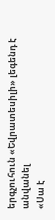երգչուհուն «Եվրատեսիլի» լեգենդ է անվանել
«Սա է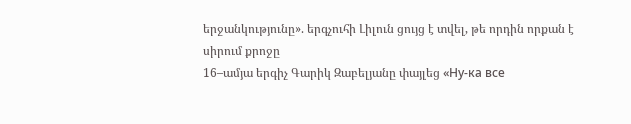երջանկությունը». երգչուհի Լիլուն ցույց է տվել, թե որդին որքան է սիրում քրոջը
16–ամյա երգիչ Գարիկ Զաբելյանը փայլեց «Ну-ка все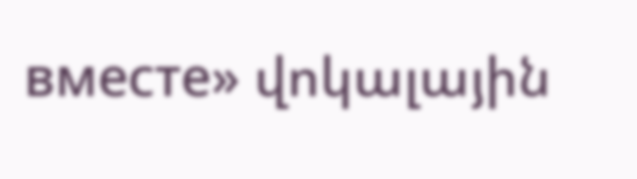вместе» վոկալային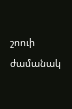շոուի ժամանակ